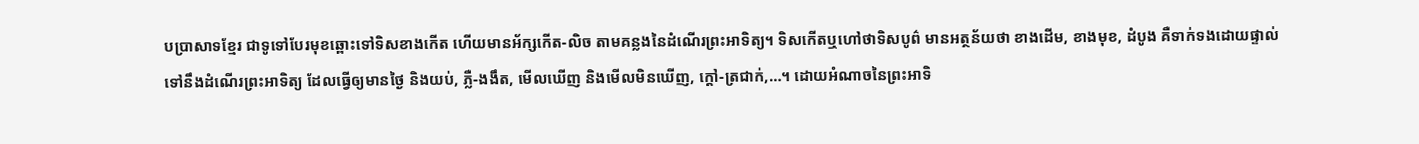បប្រាសាទខ្មែរ ជាទូទៅបែរមុខឆ្ពោះទៅទិសខាងកើត ហើយមានអ័ក្សកើត-លិច តាមគន្លងនៃដំណើរព្រះអាទិត្យ។ ទិសកើតឬហៅថាទិសបូព៌ មានអត្ថន័យថា ខាងដើម, ខាងមុខ, ដំបូង គឺទាក់ទងដោយផ្ទាល់ទៅនឹងដំណើរព្រះអាទិត្យ ដែលធ្វើឲ្យមានថ្ងៃ និងយប់, ភ្លឺ-ងងឹត, មើលឃើញ និងមើលមិនឃើញ, ក្តៅ-ត្រជាក់,…។ ដោយអំណាចនៃព្រះអាទិ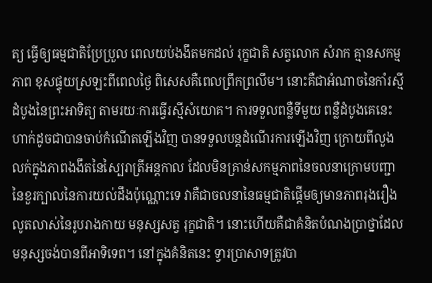ត្យ ធ្វើឲ្យធម្មជាតិប្រែប្រួល ពេលយប់ងងឹតមកដល់ រុក្ខជាតិ សត្វលោក សំរាក គ្មានសកម្មភាព ខុសផ្ទុយស្រឡះពីពេលថ្ងៃ ពិសេសគឺពេលព្រឹកព្រលឹម។ នោះគឺជាអំណាចនៃកាំរស្មីដំបូងនៃព្រះអាទិត្យ តាមរយៈការធ្វើរស្មីសំយោគ។ ការទទួលពន្លឺទីមួយ ពន្លឺដំបូងគេនេះ ហាក់ដូចជាបានចាប់កំណើតឡើងវិញ បានទទួលបន្តដំណើរការឡើងវិញ ក្រោយពីលួងលក់ក្នុងភាពងងឹតនៃស្បៃរាត្រីអន្តកាល ដែលមិនគ្រាន់សកម្មភាពនៃចលនាក្រោមបញ្ជានៃខួរក្បាលនៃការយល់ដឹងប៉ុណ្ណោះទេ វាគឺជាចលនានៃធម្មជាតិផ្តើមឲ្យមានភាពរុងរឿងលូតលាស់នៃរូបរាងកាយ មនុស្សសត្វ រុក្ខជាតិ។ នោះហើយគឺជាគំនិតបំណងប្រាថ្នាដែលមនុស្សចង់បានពីអាទិទេព។ នៅក្នុងគំនិតនេះ ទ្វារប្រាសាទត្រូវបា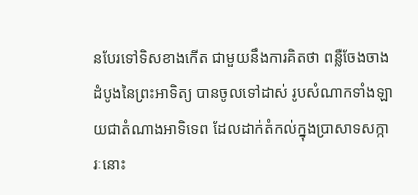នបែរទៅទិសខាងកើត ជាមួយនឹងការគិតថា ពន្លឺចែងចាងដំបូងនៃព្រះអាទិត្យ បានចូលទៅដាស់ រូបសំណាកទាំងឡាយជាតំណាងអាទិទេព ដែលដាក់តំកល់ក្នុងប្រាសាទសក្ការៈនោះ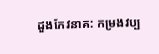ដួងកែវនាគ: កម្រងវប្ប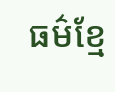ធម៌ខ្មែ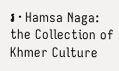រ · Hamsa Naga: the Collection of Khmer Culture